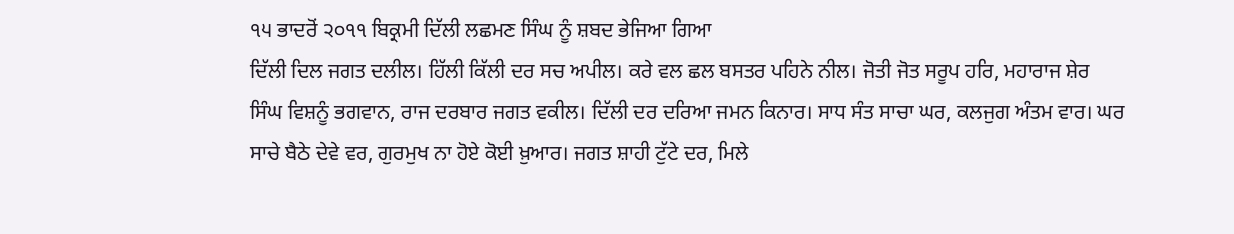੧੫ ਭਾਦਰੋਂ ੨੦੧੧ ਬਿਕ੍ਰਮੀ ਦਿੱਲੀ ਲਛਮਣ ਸਿੰਘ ਨੂੰ ਸ਼ਬਦ ਭੇਜਿਆ ਗਿਆ
ਦਿੱਲੀ ਦਿਲ ਜਗਤ ਦਲੀਲ। ਹਿੱਲੀ ਕਿੱਲੀ ਦਰ ਸਚ ਅਪੀਲ। ਕਰੇ ਵਲ ਛਲ ਬਸਤਰ ਪਹਿਨੇ ਨੀਲ। ਜੋਤੀ ਜੋਤ ਸਰੂਪ ਹਰਿ, ਮਹਾਰਾਜ ਸ਼ੇਰ ਸਿੰਘ ਵਿਸ਼ਨੂੰ ਭਗਵਾਨ, ਰਾਜ ਦਰਬਾਰ ਜਗਤ ਵਕੀਲ। ਦਿੱਲੀ ਦਰ ਦਰਿਆ ਜਮਨ ਕਿਨਾਰ। ਸਾਧ ਸੰਤ ਸਾਚਾ ਘਰ, ਕਲਜੁਗ ਅੰਤਮ ਵਾਰ। ਘਰ ਸਾਚੇ ਬੈਠੇ ਦੇਵੇ ਵਰ, ਗੁਰਮੁਖ ਨਾ ਹੋਏ ਕੋਈ ਖ਼ੁਆਰ। ਜਗਤ ਸ਼ਾਹੀ ਟੁੱਟੇ ਦਰ, ਮਿਲੇ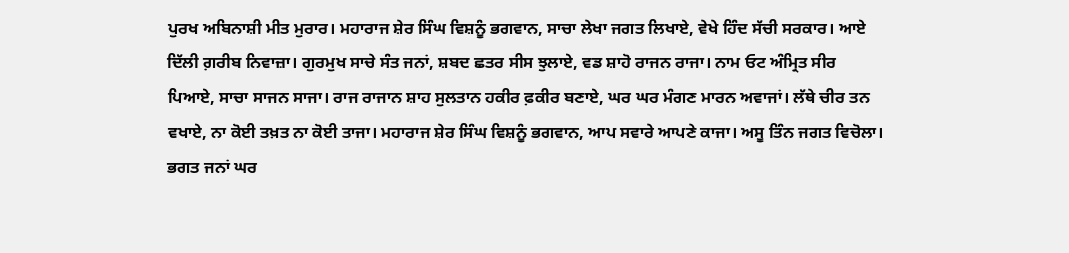ਪੁਰਖ ਅਬਿਨਾਸ਼ੀ ਮੀਤ ਮੁਰਾਰ। ਮਹਾਰਾਜ ਸ਼ੇਰ ਸਿੰਘ ਵਿਸ਼ਨੂੰ ਭਗਵਾਨ, ਸਾਚਾ ਲੇਖਾ ਜਗਤ ਲਿਖਾਏ, ਵੇਖੇ ਹਿੰਦ ਸੱਚੀ ਸਰਕਾਰ। ਆਏ ਦਿੱਲੀ ਗ਼ਰੀਬ ਨਿਵਾਜ਼ਾ। ਗੁਰਮੁਖ ਸਾਚੇ ਸੰਤ ਜਨਾਂ, ਸ਼ਬਦ ਛਤਰ ਸੀਸ ਝੁਲਾਏ, ਵਡ ਸ਼ਾਹੋ ਰਾਜਨ ਰਾਜਾ। ਨਾਮ ਓਟ ਅੰਮ੍ਰਿਤ ਸੀਰ ਪਿਆਏ, ਸਾਚਾ ਸਾਜਨ ਸਾਜਾ। ਰਾਜ ਰਾਜਾਨ ਸ਼ਾਹ ਸੁਲਤਾਨ ਹਕੀਰ ਫ਼ਕੀਰ ਬਣਾਏ, ਘਰ ਘਰ ਮੰਗਣ ਮਾਰਨ ਅਵਾਜਾਂ। ਲੱਥੇ ਚੀਰ ਤਨ ਵਖਾਏ, ਨਾ ਕੋਈ ਤਖ਼ਤ ਨਾ ਕੋਈ ਤਾਜਾ। ਮਹਾਰਾਜ ਸ਼ੇਰ ਸਿੰਘ ਵਿਸ਼ਨੂੰ ਭਗਵਾਨ, ਆਪ ਸਵਾਰੇ ਆਪਣੇ ਕਾਜਾ। ਅਸੂ ਤਿੰਨ ਜਗਤ ਵਿਚੋਲਾ। ਭਗਤ ਜਨਾਂ ਘਰ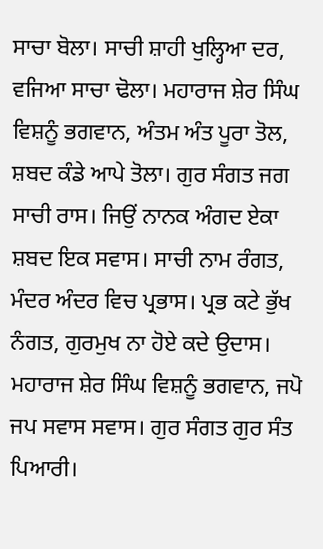ਸਾਚਾ ਬੋਲਾ। ਸਾਚੀ ਸ਼ਾਹੀ ਖੁਲ੍ਹਿਆ ਦਰ, ਵਜਿਆ ਸਾਚਾ ਢੋਲਾ। ਮਹਾਰਾਜ ਸ਼ੇਰ ਸਿੰਘ ਵਿਸ਼ਨੂੰ ਭਗਵਾਨ, ਅੰਤਮ ਅੰਤ ਪੂਰਾ ਤੋਲ, ਸ਼ਬਦ ਕੰਡੇ ਆਪੇ ਤੋਲਾ। ਗੁਰ ਸੰਗਤ ਜਗ ਸਾਚੀ ਰਾਸ। ਜਿਉਂ ਨਾਨਕ ਅੰਗਦ ਏਕਾ ਸ਼ਬਦ ਇਕ ਸਵਾਸ। ਸਾਚੀ ਨਾਮ ਰੰਗਤ, ਮੰਦਰ ਅੰਦਰ ਵਿਚ ਪ੍ਰਭਾਸ। ਪ੍ਰਭ ਕਟੇ ਭੁੱਖ ਨੰਗਤ, ਗੁਰਮੁਖ ਨਾ ਹੋਏ ਕਦੇ ਉਦਾਸ। ਮਹਾਰਾਜ ਸ਼ੇਰ ਸਿੰਘ ਵਿਸ਼ਨੂੰ ਭਗਵਾਨ, ਜਪੋ ਜਪ ਸਵਾਸ ਸਵਾਸ। ਗੁਰ ਸੰਗਤ ਗੁਰ ਸੰਤ ਪਿਆਰੀ।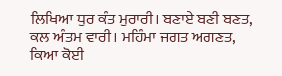ਲਿਖਿਆ ਧੁਰ ਕੰਤ ਮੁਰਾਰੀ। ਬਣਾਏ ਬਣੀ ਬਣਤ, ਕਲ ਅੰਤਮ ਵਾਰੀ। ਮਹਿੰਮਾ ਜਗਤ ਅਗਣਤ, ਕਿਆ ਕੋਈ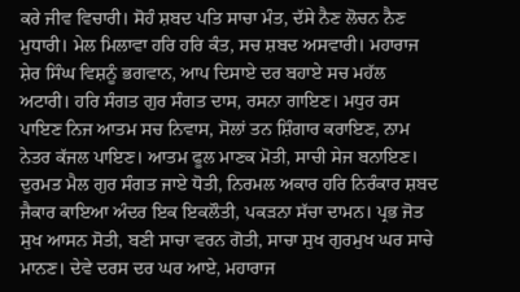ਕਰੇ ਜੀਵ ਵਿਚਾਰੀ। ਸੋਹੰ ਸ਼ਬਦ ਪਤਿ ਸਾਚਾ ਮੰਤ, ਦੱਸੇ ਨੈਣ ਲੋਚਨ ਨੈਣ ਮੁਧਾਰੀ। ਮੇਲ ਮਿਲਾਵਾ ਹਰਿ ਹਰਿ ਕੰਤ, ਸਚ ਸ਼ਬਦ ਅਸਵਾਰੀ। ਮਹਾਰਾਜ ਸ਼ੇਰ ਸਿੰਘ ਵਿਸ਼ਨੂੰ ਭਗਵਾਨ, ਆਪ ਦਿਸਾਏ ਦਰ ਬਹਾਏ ਸਚ ਮਹੱਲ ਅਟਾਰੀ। ਹਰਿ ਸੰਗਤ ਗੁਰ ਸੰਗਤ ਦਾਸ, ਰਸਨਾ ਗਾਇਣ। ਮਧੁਰ ਰਸ ਪਾਇਣ ਨਿਜ ਆਤਮ ਸਚ ਨਿਵਾਸ, ਸੋਲਾਂ ਤਨ ਸ਼ਿੰਗਾਰ ਕਰਾਇਣ, ਨਾਮ ਨੇਤਰ ਕੱਜਲ ਪਾਇਣ। ਆਤਮ ਫੂਲ ਮਾਣਕ ਮੋਤੀ, ਸਾਚੀ ਸੇਜ ਬਨਾਇਣ। ਦੁਰਮਤ ਮੈਲ ਗੁਰ ਸੰਗਤ ਜਾਏ ਧੋਤੀ, ਨਿਰਮਲ ਅਕਾਰ ਹਰਿ ਨਿਰੰਕਾਰ ਸ਼ਬਦ ਜੈਕਾਰ ਕਾਇਆ ਅੰਦਰ ਇਕ ਇਕਲੌਤੀ, ਪਕੜਨਾ ਸੱਚਾ ਦਾਮਨ। ਪ੍ਰਭ ਜੋਤ ਸੁਖ ਆਸਨ ਸੋਤੀ, ਬਣੀ ਸਾਚਾ ਵਰਨ ਗੋਤੀ, ਸਾਚਾ ਸੁਖ ਗੁਰਮੁਖ ਘਰ ਸਾਚੇ ਮਾਨਣ। ਦੇਵੇ ਦਰਸ ਦਰ ਘਰ ਆਏ, ਮਹਾਰਾਜ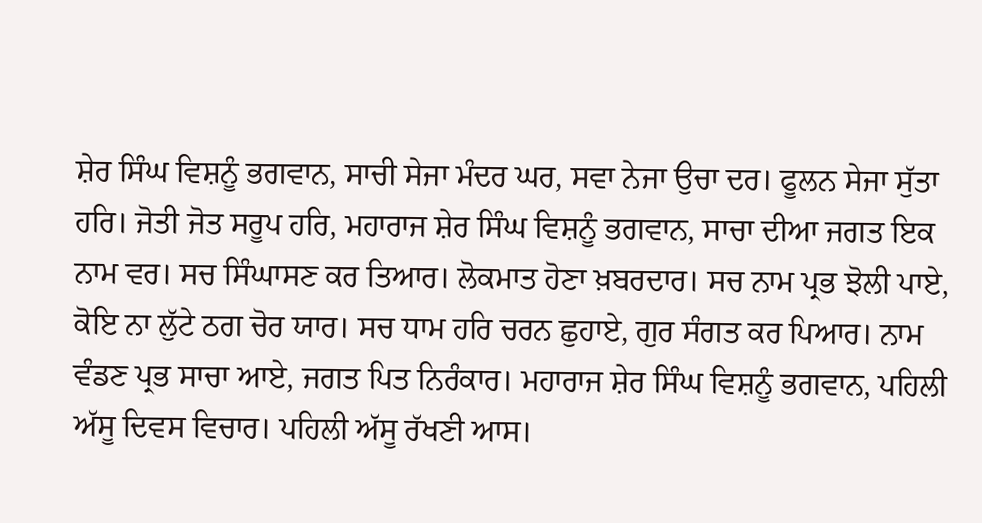ਸ਼ੇਰ ਸਿੰਘ ਵਿਸ਼ਨੂੰ ਭਗਵਾਨ, ਸਾਚੀ ਸੇਜਾ ਮੰਦਰ ਘਰ, ਸਵਾ ਨੇਜਾ ਉਚਾ ਦਰ। ਫੂਲਨ ਸੇਜਾ ਸੁੱਤਾ ਹਰਿ। ਜੋਤੀ ਜੋਤ ਸਰੂਪ ਹਰਿ, ਮਹਾਰਾਜ ਸ਼ੇਰ ਸਿੰਘ ਵਿਸ਼ਨੂੰ ਭਗਵਾਨ, ਸਾਚਾ ਦੀਆ ਜਗਤ ਇਕ ਨਾਮ ਵਰ। ਸਚ ਸਿੰਘਾਸਣ ਕਰ ਤਿਆਰ। ਲੋਕਮਾਤ ਹੋਣਾ ਖ਼ਬਰਦਾਰ। ਸਚ ਨਾਮ ਪ੍ਰਭ ਝੋਲੀ ਪਾਏ, ਕੋਇ ਨਾ ਲੁੱਟੇ ਠਗ ਚੋਰ ਯਾਰ। ਸਚ ਧਾਮ ਹਰਿ ਚਰਨ ਛੁਹਾਏ, ਗੁਰ ਸੰਗਤ ਕਰ ਪਿਆਰ। ਨਾਮ ਵੰਡਣ ਪ੍ਰਭ ਸਾਚਾ ਆਏ, ਜਗਤ ਪਿਤ ਨਿਰੰਕਾਰ। ਮਹਾਰਾਜ ਸ਼ੇਰ ਸਿੰਘ ਵਿਸ਼ਨੂੰ ਭਗਵਾਨ, ਪਹਿਲੀ ਅੱਸੂ ਦਿਵਸ ਵਿਚਾਰ। ਪਹਿਲੀ ਅੱਸੂ ਰੱਖਣੀ ਆਸ।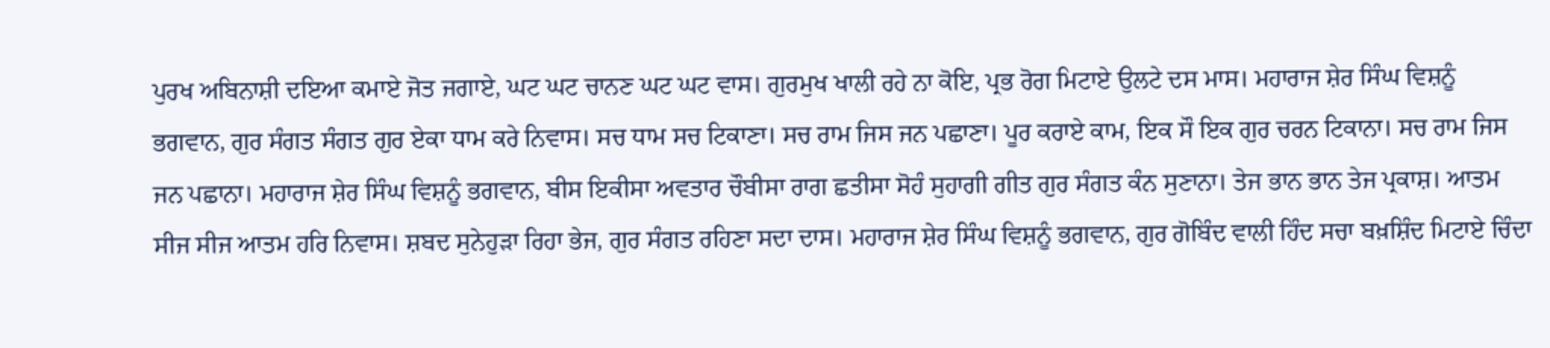ਪੁਰਖ ਅਬਿਨਾਸ਼ੀ ਦਇਆ ਕਮਾਏ ਜੋਤ ਜਗਾਏ, ਘਟ ਘਟ ਚਾਨਣ ਘਟ ਘਟ ਵਾਸ। ਗੁਰਮੁਖ ਖਾਲੀ ਰਹੇ ਨਾ ਕੋਇ, ਪ੍ਰਭ ਰੋਗ ਮਿਟਾਏ ਉਲਟੇ ਦਸ ਮਾਸ। ਮਹਾਰਾਜ ਸ਼ੇਰ ਸਿੰਘ ਵਿਸ਼ਨੂੰ ਭਗਵਾਨ, ਗੁਰ ਸੰਗਤ ਸੰਗਤ ਗੁਰ ਏਕਾ ਧਾਮ ਕਰੇ ਨਿਵਾਸ। ਸਚ ਧਾਮ ਸਚ ਟਿਕਾਣਾ। ਸਚ ਰਾਮ ਜਿਸ ਜਨ ਪਛਾਣਾ। ਪੂਰ ਕਰਾਏ ਕਾਮ, ਇਕ ਸੌ ਇਕ ਗੁਰ ਚਰਨ ਟਿਕਾਨਾ। ਸਚ ਰਾਮ ਜਿਸ ਜਨ ਪਛਾਨਾ। ਮਹਾਰਾਜ ਸ਼ੇਰ ਸਿੰਘ ਵਿਸ਼ਨੂੰ ਭਗਵਾਨ, ਬੀਸ ਇਕੀਸਾ ਅਵਤਾਰ ਚੌਬੀਸਾ ਰਾਗ ਛਤੀਸਾ ਸੋਹੰ ਸੁਹਾਗੀ ਗੀਤ ਗੁਰ ਸੰਗਤ ਕੰਨ ਸੁਣਾਨਾ। ਤੇਜ ਭਾਨ ਭਾਨ ਤੇਜ ਪ੍ਰਕਾਸ਼। ਆਤਮ ਸੀਜ ਸੀਜ ਆਤਮ ਹਰਿ ਨਿਵਾਸ। ਸ਼ਬਦ ਸੁਨੇਹੁੜਾ ਰਿਹਾ ਭੇਜ, ਗੁਰ ਸੰਗਤ ਰਹਿਣਾ ਸਦਾ ਦਾਸ। ਮਹਾਰਾਜ ਸ਼ੇਰ ਸਿੰਘ ਵਿਸ਼ਨੂੰ ਭਗਵਾਨ, ਗੁਰ ਗੋਬਿੰਦ ਵਾਲੀ ਹਿੰਦ ਸਚਾ ਬਖ਼ਸ਼ਿੰਦ ਮਿਟਾਏ ਚਿੰਦਾ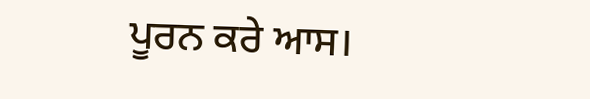ਪੂਰਨ ਕਰੇ ਆਸ।